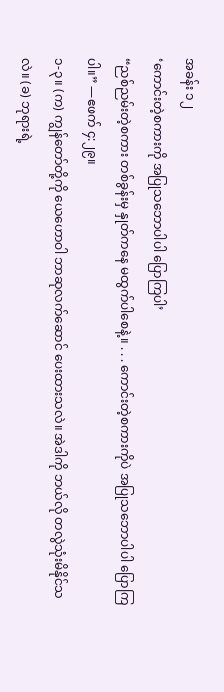အခန်း ၁၂
‘ကောင်းတဲ့စကားကို အပြုသဘောပါပါ ပြောကြပါ’
“ညစ်ညမ်းတဲ့စကား တစ်ခွန်းမှ နှုတ်ကနေ မထွက်ပါစေနဲ့။ . . . ကောင်းတဲ့စကားကိုပဲ အပြုသဘောပါပါ ပြောကြပါ။” —ဧဖက် ၄:၂၉။
၁-၃။ (က) ကျွန်တော်တို့ကို ယေဟောဝါ ဘာဆုလက်ဆောင် ပေးထားသလဲ။ အဲဒါကို ဘယ်လို တလွဲသုံးမိနိုင်သလဲ။ (ခ) ဘုရားရဲ့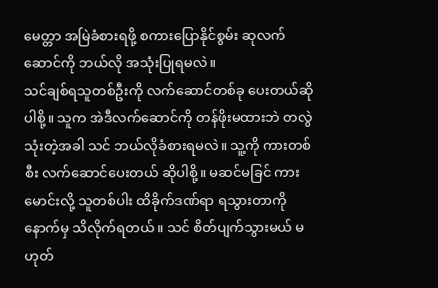မေတ္တာ အမြဲခံစားရဖို့ စကားပြောနိုင်စွမ်း ဆုလက်ဆောင်ကို ဘယ်လို အသုံးပြုရမလဲ။
သင်ချစ်ရသူတစ်ဦးကို လက်ဆောင်တစ်ခု ပေးတယ်ဆိုပါစို့။ သူက အဲဒီလက်ဆောင်ကို တန်ဖိုးမထားဘဲ တလွဲသုံးတဲ့အခါ သင် ဘယ်လိုခံစားရမလဲ။ သူ့ကို ကားတစ်စီး လက်ဆောင်ပေးတယ် ဆိုပါစို့။ မဆင်မခြင် ကားမောင်းလို့ သူတစ်ပါး ထိခိုက်ဒဏ်ရာ ရသွားတာကို နောက်မှ သိလိုက်ရတယ်။ သင် စိတ်ပျက်သွားမယ် မဟုတ်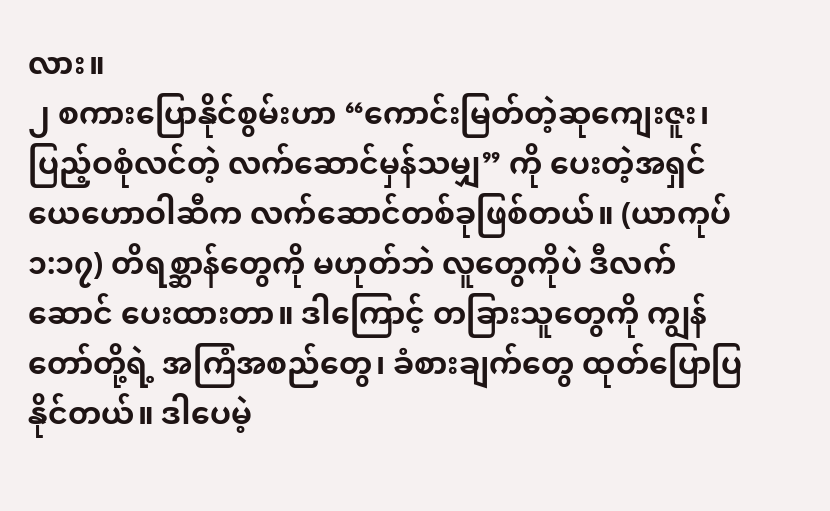လား။
၂ စကားပြောနိုင်စွမ်းဟာ “ကောင်းမြတ်တဲ့ဆုကျေးဇူး၊ ပြည့်ဝစုံလင်တဲ့ လက်ဆောင်မှန်သမျှ” ကို ပေးတဲ့အရှင် ယေဟောဝါဆီက လက်ဆောင်တစ်ခုဖြစ်တယ်။ (ယာကုပ် ၁:၁၇) တိရစ္ဆာန်တွေကို မဟုတ်ဘဲ လူတွေကိုပဲ ဒီလက်ဆောင် ပေးထားတာ။ ဒါကြောင့် တခြားသူတွေကို ကျွန်တော်တို့ရဲ့ အကြံအစည်တွေ၊ ခံစားချက်တွေ ထုတ်ပြောပြနိုင်တယ်။ ဒါပေမဲ့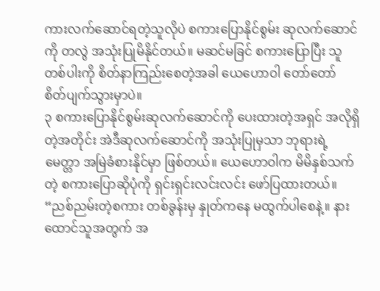ကားလက်ဆောင်ရတဲ့သူလိုပဲ စကားပြောနိုင်စွမ်း ဆုလက်ဆောင်ကို တလွဲ အသုံးပြုမိနိုင်တယ်။ မဆင်မခြင် စကားပြောပြီး သူတစ်ပါးကို စိတ်နာကြည်းစေတဲ့အခါ ယေဟောဝါ တော်တော် စိတ်ပျက်သွားမှာပဲ။
၃ စကားပြောနိုင်စွမ်းဆုလက်ဆောင်ကို ပေးထားတဲ့အရှင် အလိုရှိတဲ့အတိုင်း အဲဒီဆုလက်ဆောင်ကို အသုံးပြုမှသာ ဘုရားရဲ့မေတ္တာ အမြဲခံစားနိုင်မှာ ဖြစ်တယ်။ ယေဟောဝါက မိမိနှစ်သက်တဲ့ စကားပြောဆိုပုံကို ရှင်းရှင်းလင်းလင်း ဖော်ပြထားတယ်။ “ညစ်ညမ်းတဲ့စကား တစ်ခွန်းမှ နှုတ်ကနေ မထွက်ပါစေနဲ့။ နားထောင်သူအတွက် အ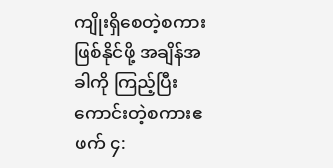ကျိုးရှိစေတဲ့စကား ဖြစ်နိုင်ဖို့ အချိန်အခါကို ကြည့်ပြီး ကောင်းတဲ့စကားဧဖက် ၄: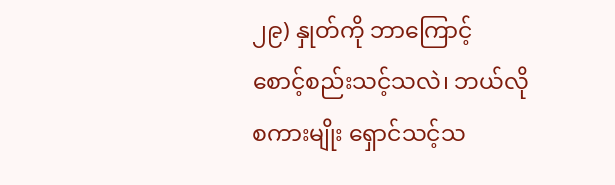၂၉) နှုတ်ကို ဘာကြောင့် စောင့်စည်းသင့်သလဲ၊ ဘယ်လိုစကားမျိုး ရှောင်သင့်သ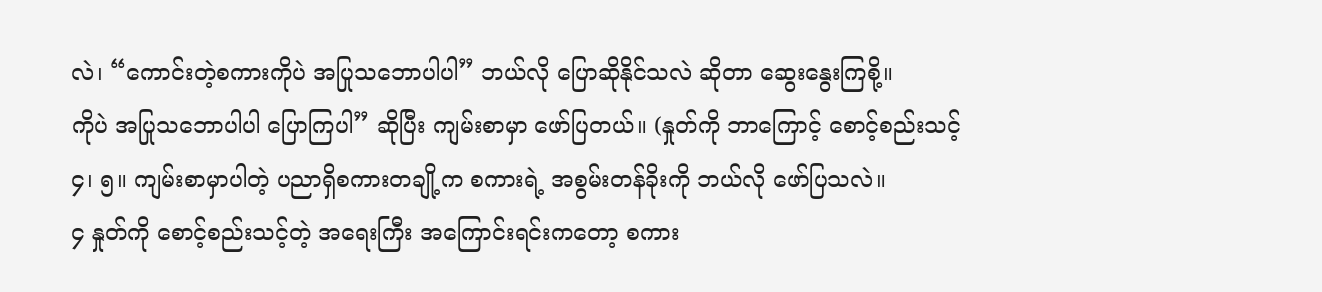လဲ၊ “ကောင်းတဲ့စကားကိုပဲ အပြုသဘောပါပါ” ဘယ်လို ပြောဆိုနိုင်သလဲ ဆိုတာ ဆွေးနွေးကြစို့။
ကိုပဲ အပြုသဘောပါပါ ပြောကြပါ” ဆိုပြီး ကျမ်းစာမှာ ဖော်ပြတယ်။ (နှုတ်ကို ဘာကြောင့် စောင့်စည်းသင့်
၄၊ ၅။ ကျမ်းစာမှာပါတဲ့ ပညာရှိစကားတချို့က စကားရဲ့ အစွမ်းတန်ခိုးကို ဘယ်လို ဖော်ပြသလဲ။
၄ နှုတ်ကို စောင့်စည်းသင့်တဲ့ အရေးကြီး အကြောင်းရင်းကတော့ စကား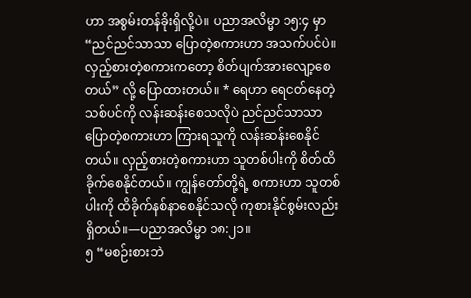ဟာ အစွမ်းတန်ခိုးရှိလို့ပဲ။ ပညာအလိမ္မာ ၁၅:၄ မှာ “ညင်ညင်သာသာ ပြောတဲ့စကားဟာ အသက်ပင်ပဲ။ လှည့်စားတဲ့စကားကတော့ စိတ်ပျက်အားလျော့စေတယ်” လို့ ပြောထားတယ်။ * ရေဟာ ရေငတ်နေတဲ့သစ်ပင်ကို လန်းဆန်းစေသလိုပဲ ညင်ညင်သာသာ ပြောတဲ့စကားဟာ ကြားရသူကို လန်းဆန်းစေနိုင်တယ်။ လှည့်စားတဲ့စကားဟာ သူတစ်ပါးကို စိတ်ထိခိုက်စေနိုင်တယ်။ ကျွန်တော်တို့ရဲ့ စကားဟာ သူတစ်ပါးကို ထိခိုက်နစ်နာစေနိုင်သလို ကုစားနိုင်စွမ်းလည်း ရှိတယ်။—ပညာအလိမ္မာ ၁၈:၂၁။
၅ “မစဉ်းစားဘဲ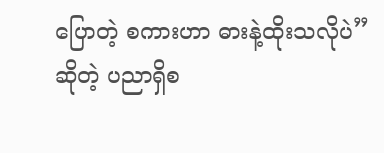ပြောတဲ့ စကားဟာ ဓားနဲ့ထိုးသလိုပဲ” ဆိုတဲ့ ပညာရှိစ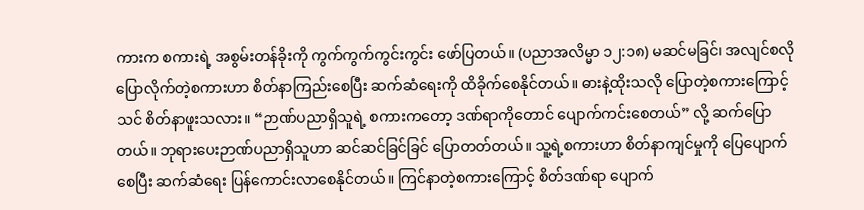ကားက စကားရဲ့ အစွမ်းတန်ခိုးကို ကွက်ကွက်ကွင်းကွင်း ဖော်ပြတယ်။ (ပညာအလိမ္မာ ၁၂:၁၈) မဆင်မခြင်၊ အလျင်စလို ပြောလိုက်တဲ့စကားဟာ စိတ်နာကြည်းစေပြီး ဆက်ဆံရေးကို ထိခိုက်စေနိုင်တယ်။ ဓားနဲ့ထိုးသလို ပြောတဲ့စကားကြောင့် သင် စိတ်နာဖူးသလား။ “ဉာဏ်ပညာရှိသူရဲ့ စကားကတော့ ဒဏ်ရာကိုတောင် ပျောက်ကင်းစေတယ်” လို့ ဆက်ပြောတယ်။ ဘုရားပေးဉာဏ်ပညာရှိသူဟာ ဆင်ဆင်ခြင်ခြင် ပြောတတ်တယ်။ သူ့ရဲ့စကားဟာ စိတ်နာကျင်မှုကို ပြေပျောက်စေပြီး ဆက်ဆံရေး ပြန်ကောင်းလာစေနိုင်တယ်။ ကြင်နာတဲ့စကားကြောင့် စိတ်ဒဏ်ရာ ပျောက်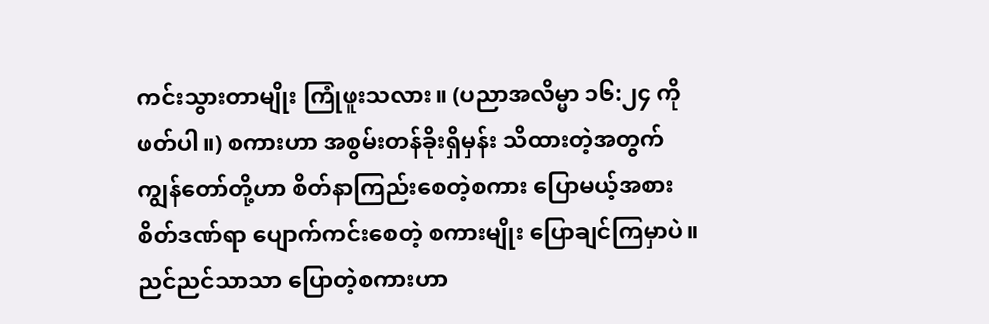ကင်းသွားတာမျိုး ကြုံဖူးသလား။ (ပညာအလိမ္မာ ၁၆:၂၄ ကိုဖတ်ပါ။) စကားဟာ အစွမ်းတန်ခိုးရှိမှန်း သိထားတဲ့အတွက် ကျွန်တော်တို့ဟာ စိတ်နာကြည်းစေတဲ့စကား ပြောမယ့်အစား စိတ်ဒဏ်ရာ ပျောက်ကင်းစေတဲ့ စကားမျိုး ပြောချင်ကြမှာပဲ။
ညင်ညင်သာသာ ပြောတဲ့စကားဟာ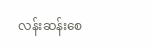လန်းဆန်းစေ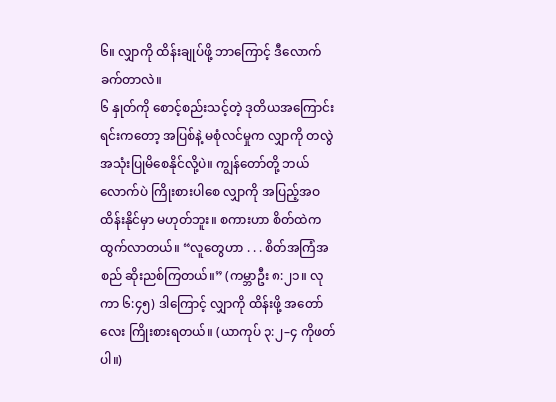၆။ လျှာကို ထိန်းချုပ်ဖို့ ဘာကြောင့် ဒီလောက်ခက်တာလဲ။
၆ နှုတ်ကို စောင့်စည်းသင့်တဲ့ ဒုတိယအကြောင်းရင်းကတော့ အပြစ်နဲ့ မစုံလင်မှုက လျှာကို တလွဲ အသုံးပြုမိစေနိုင်လို့ပဲ။ ကျွန်တော်တို့ ဘယ်လောက်ပဲ ကြိုးစားပါစေ လျှာကို အပြည့်အဝ ထိန်းနိုင်မှာ မဟုတ်ဘူး။ စကားဟာ စိတ်ထဲက ထွက်လာတယ်။ “လူတွေဟာ . . . စိတ်အကြံအစည် ဆိုးညစ်ကြတယ်။” (ကမ္ဘာဦး ၈:၂၁။ လုကာ ၆:၄၅) ဒါကြောင့် လျှာကို ထိန်းဖို့ အတော်လေး ကြိုးစားရတယ်။ (ယာကုပ် ၃:၂–၄ ကိုဖတ်ပါ။)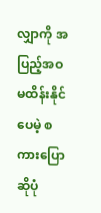လျှာကို အပြည့်အဝ မထိန်းနိုင်ပေမဲ့ စကားပြောဆိုပုံ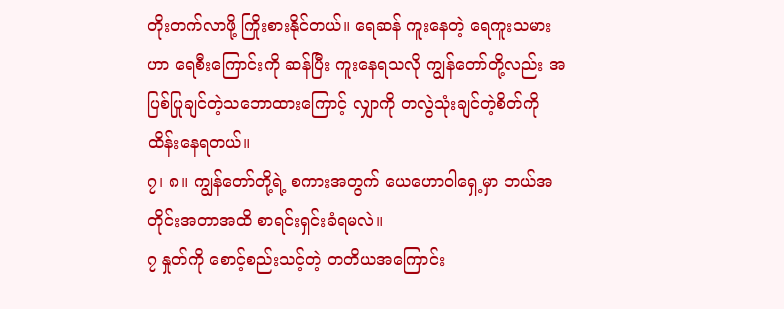တိုးတက်လာဖို့ ကြိုးစားနိုင်တယ်။ ရေဆန် ကူးနေတဲ့ ရေကူးသမားဟာ ရေစီးကြောင်းကို ဆန်ပြီး ကူးနေရသလို ကျွန်တော်တို့လည်း အပြစ်ပြုချင်တဲ့သဘောထားကြောင့် လျှာကို တလွဲသုံးချင်တဲ့စိတ်ကို ထိန်းနေရတယ်။
၇၊ ၈။ ကျွန်တော်တို့ရဲ့ စကားအတွက် ယေဟောဝါရှေ့မှာ ဘယ်အတိုင်းအတာအထိ စာရင်းရှင်းခံရမလဲ။
၇ နှုတ်ကို စောင့်စည်းသင့်တဲ့ တတိယအကြောင်း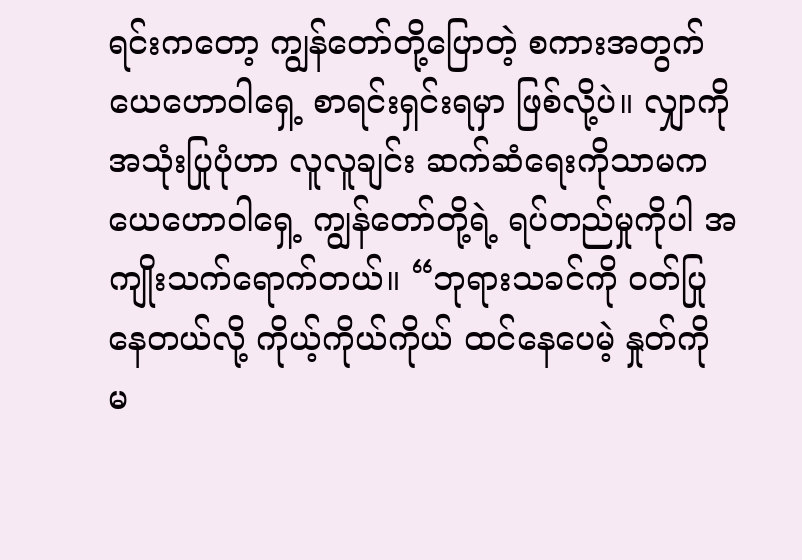ရင်းကတော့ ကျွန်တော်တို့ပြောတဲ့ စကားအတွက် ယေဟောဝါရှေ့ စာရင်းရှင်းရမှာ ဖြစ်လို့ပဲ။ လျှာကို အသုံးပြုပုံဟာ လူလူချင်း ဆက်ဆံရေးကိုသာမက ယေဟောဝါရှေ့ ကျွန်တော်တို့ရဲ့ ရပ်တည်မှုကိုပါ အကျိုးသက်ရောက်တယ်။ “ဘုရားသခင်ကို ဝတ်ပြုနေတယ်လို့ ကိုယ့်ကိုယ်ကိုယ် ထင်နေပေမဲ့ နှုတ်ကို မ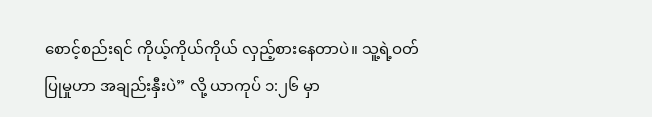စောင့်စည်းရင် ကိုယ့်ကိုယ်ကိုယ် လှည့်စားနေတာပဲ။ သူ့ရဲ့ဝတ်ပြုမှုဟာ အချည်းနှီးပဲ” လို့ ယာကုပ် ၁:၂၆ မှာ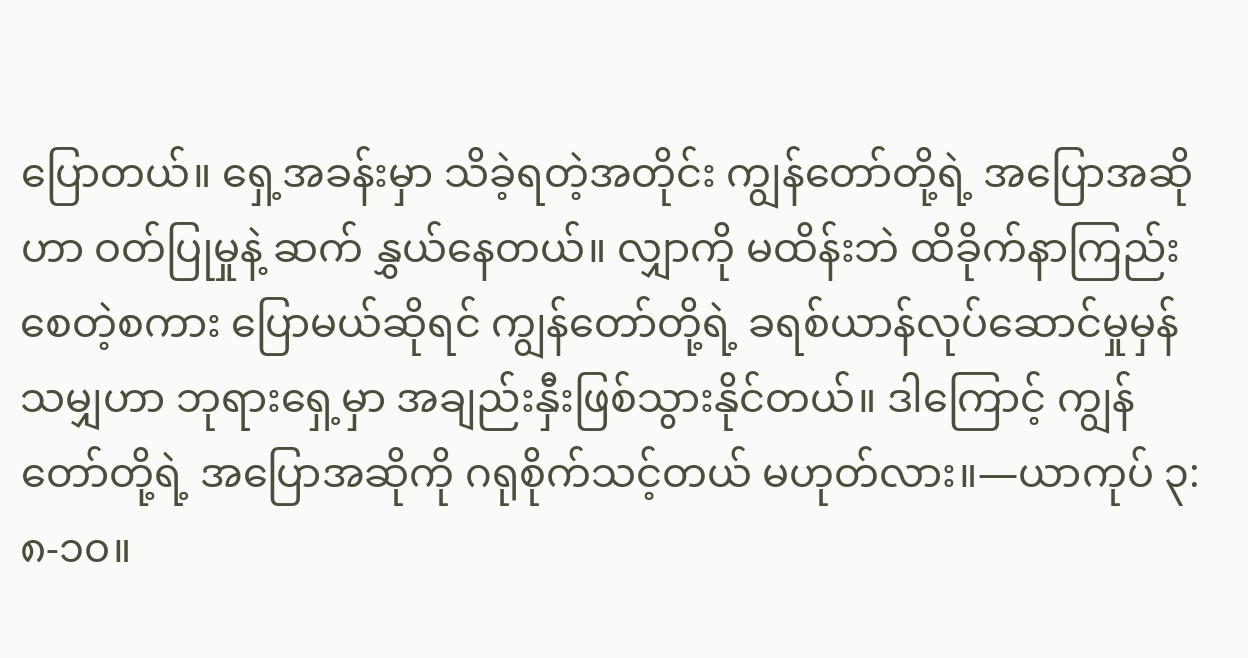ပြောတယ်။ ရှေ့အခန်းမှာ သိခဲ့ရတဲ့အတိုင်း ကျွန်တော်တို့ရဲ့ အပြောအဆိုဟာ ဝတ်ပြုမှုနဲ့ ဆက် နွှယ်နေတယ်။ လျှာကို မထိန်းဘဲ ထိခိုက်နာကြည်းစေတဲ့စကား ပြောမယ်ဆိုရင် ကျွန်တော်တို့ရဲ့ ခရစ်ယာန်လုပ်ဆောင်မှုမှန်သမျှဟာ ဘုရားရှေ့မှာ အချည်းနှီးဖြစ်သွားနိုင်တယ်။ ဒါကြောင့် ကျွန်တော်တို့ရဲ့ အပြောအဆိုကို ဂရုစိုက်သင့်တယ် မဟုတ်လား။—ယာကုပ် ၃:၈-၁၀။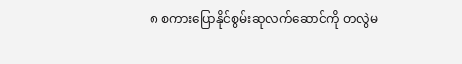၈ စကားပြောနိုင်စွမ်းဆုလက်ဆောင်ကို တလွဲမ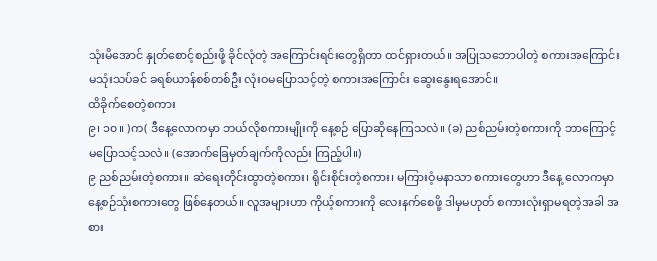သုံးမိအောင် နှုတ်စောင့်စည်းဖို့ ခိုင်လုံတဲ့ အကြောင်းရင်းတွေရှိတာ ထင်ရှားတယ်။ အပြုသဘောပါတဲ့ စကားအကြောင်း မသုံးသပ်ခင် ခရစ်ယာန်စစ်တစ်ဦး လုံးဝမပြောသင့်တဲ့ စကားအကြောင်း ဆွေးနွေးရအောင်။
ထိခိုက်စေတဲ့စကား
၉၊ ၁၀။ )က( ဒီနေ့လောကမှာ ဘယ်လိုစကားမျိုးကို နေ့စဉ် ပြောဆိုနေကြသလဲ။ (ခ) ညစ်ညမ်းတဲ့စကားကို ဘာကြောင့် မပြောသင့်သလဲ။ (အောက်ခြေမှတ်ချက်ကိုလည်း ကြည့်ပါ။)
၉ ညစ်ညမ်းတဲ့စကား။ ဆဲရေးတိုင်းထွာတဲ့စကား၊ ရိုင်းစိုင်းတဲ့စကား၊ မကြားဝံ့မနာသာ စကားတွေဟာ ဒီနေ့ လောကမှာ နေ့စဉ်သုံးစကားတွေ ဖြစ်နေတယ်။ လူအများဟာ ကိုယ့်စကားကို လေးနက်စေဖို့ ဒါမှမဟုတ် စကားလုံးရှာမရတဲ့အခါ အစား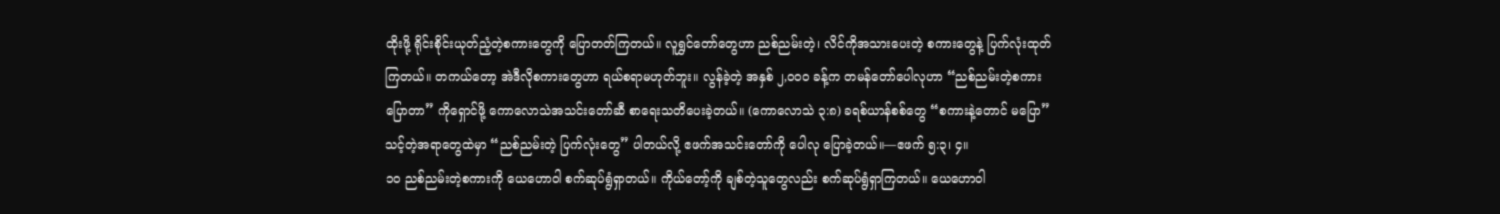ထိုးဖို့ ရိုင်းစိုင်းယုတ်ညံ့တဲ့စကားတွေကို ပြောတတ်ကြတယ်။ လူရွှင်တော်တွေဟာ ညစ်ညမ်းတဲ့၊ လိင်ကိုအသားပေးတဲ့ စကားတွေနဲ့ ပြက်လုံးထုတ်ကြတယ်။ တကယ်တော့ အဲဒီလိုစကားတွေဟာ ရယ်စရာမဟုတ်ဘူး။ လွန်ခဲ့တဲ့ အနှစ် ၂,၀၀၀ ခန့်က တမန်တော်ပေါလုဟာ “ညစ်ညမ်းတဲ့စကား ပြောတာ” ကိုရှောင်ဖို့ ကောလောသဲအသင်းတော်ဆီ စာရေးသတိပေးခဲ့တယ်။ (ကောလောသဲ ၃:၈) ခရစ်ယာန်စစ်တွေ “စကားနဲ့တောင် မပြော” သင့်တဲ့အရာတွေထဲမှာ “ညစ်ညမ်းတဲ့ ပြက်လုံးတွေ” ပါတယ်လို့ ဧဖက်အသင်းတော်ကို ပေါလု ပြောခဲ့တယ်။—ဧဖက် ၅:၃၊ ၄။
၁၀ ညစ်ညမ်းတဲ့စကားကို ယေဟောဝါ စက်ဆုပ်ရွံရှာတယ်။ ကိုယ်တော့်ကို ချစ်တဲ့သူတွေလည်း စက်ဆုပ်ရွံရှာကြတယ်။ ယေဟောဝါ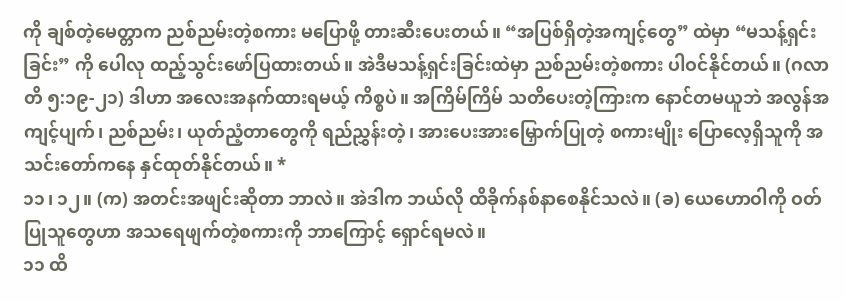ကို ချစ်တဲ့မေတ္တာက ညစ်ညမ်းတဲ့စကား မပြောဖို့ တားဆီးပေးတယ်။ “အပြစ်ရှိတဲ့အကျင့်တွေ” ထဲမှာ “မသန့်ရှင်းခြင်း” ကို ပေါလု ထည့်သွင်းဖော်ပြထားတယ်။ အဲဒီမသန့်ရှင်းခြင်းထဲမှာ ညစ်ညမ်းတဲ့စကား ပါဝင်နိုင်တယ်။ (ဂလာတိ ၅:၁၉-၂၁) ဒါဟာ အလေးအနက်ထားရမယ့် ကိစ္စပဲ။ အကြိမ်ကြိမ် သတိပေးတဲ့ကြားက နောင်တမယူဘဲ အလွန်အကျင့်ပျက်၊ ညစ်ညမ်း၊ ယုတ်ညံ့တာတွေကို ရည်ညွှန်းတဲ့၊ အားပေးအားမြှောက်ပြုတဲ့ စကားမျိုး ပြောလေ့ရှိသူကို အသင်းတော်ကနေ နှင်ထုတ်နိုင်တယ်။ *
၁၁၊ ၁၂။ (က) အတင်းအဖျင်းဆိုတာ ဘာလဲ။ အဲဒါက ဘယ်လို ထိခိုက်နစ်နာစေနိုင်သလဲ။ (ခ) ယေဟောဝါကို ဝတ်ပြုသူတွေဟာ အသရေဖျက်တဲ့စကားကို ဘာကြောင့် ရှောင်ရမလဲ။
၁၁ ထိ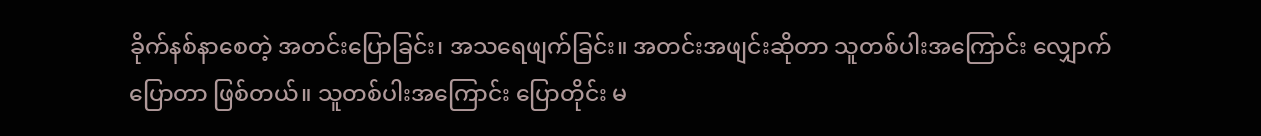ခိုက်နစ်နာစေတဲ့ အတင်းပြောခြင်း၊ အသရေဖျက်ခြင်း။ အတင်းအဖျင်းဆိုတာ သူတစ်ပါးအကြောင်း လျှောက်ပြောတာ ဖြစ်တယ်။ သူတစ်ပါးအကြောင်း ပြောတိုင်း မ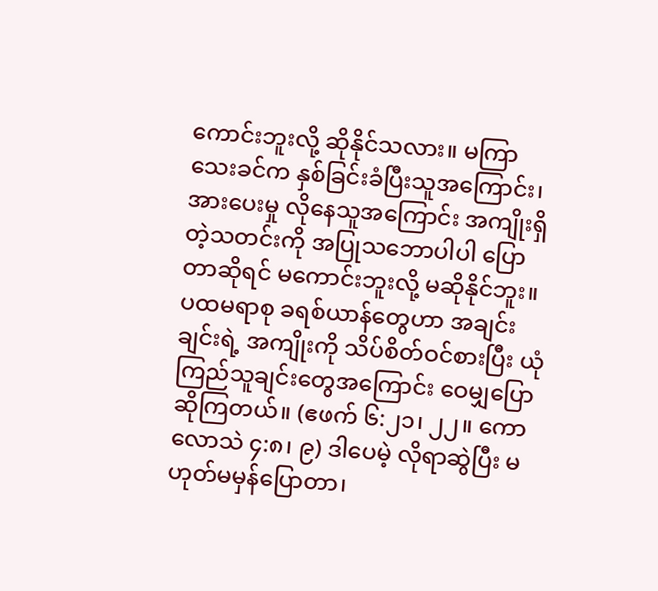ကောင်းဘူးလို့ ဆိုနိုင်သလား။ မကြာသေးခင်က နှစ်ခြင်းခံပြီးသူအကြောင်း၊ အားပေးမှု လိုနေသူအကြောင်း အကျိုးရှိတဲ့သတင်းကို အပြုသဘောပါပါ ပြောတာဆိုရင် မကောင်းဘူးလို့ မဆိုနိုင်ဘူး။ ပထမရာစု ခရစ်ယာန်တွေဟာ အချင်းချင်းရဲ့ အကျိုးကို သိပ်စိတ်ဝင်စားပြီး ယုံကြည်သူချင်းတွေအကြောင်း ဝေမျှပြောဆိုကြတယ်။ (ဧဖက် ၆:၂၁၊ ၂၂။ ကောလောသဲ ၄:၈၊ ၉) ဒါပေမဲ့ လိုရာဆွဲပြီး မဟုတ်မမှန်ပြောတာ၊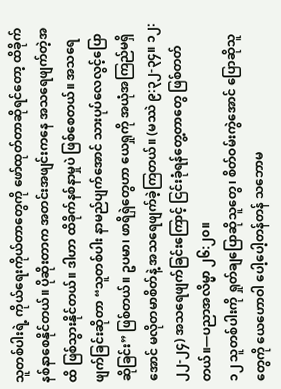သူတစ်ပါးရဲ့ ကိုယ်ရေးကိုယ်တာတွေကို ဖော်ထုတ်တာဆိုရင်တော့ ထိခိုက်နစ်နာစေနိုင်တယ်။ ပိုဆိုးတာက အတင်းအဖျင်းကနေ အသရေဖျက်တဲ့အထိ ဖြစ်သွားနိုင်တယ်။ ဒါဟာ ထိခိုက်နစ်နာမှုပဲ ဖြစ်စေတယ်။ အသရေဖျက်ခြင်းဆိုတာ “သူတစ်ပါး နာမည်ပျက်အောင် သားပုပ်လေလွင့်ပြောဆိုခြင်း” ဖြစ်တယ်။ ဥပမာ၊ ဖာရိရှဲတွေဟာ ယေရှုကို အယုံအကြည်မရှိအောင် မလိုတမာစိတ်နဲ့ အသရေဖျက်ခဲ့ကြတယ်။ (မဿဲ ၉:၃၂-၃၄။ ၁၂:၂၂-၂၄) အသရေဖျက်ခြင်းကြောင့် ငြင်းခုံရန်တွေ့တာတွေ ဖြစ်တတ်တယ်။—ပညာအလိမ္မာ ၂၆:၂၀။
၁၂ သူတစ်ပါးကို ရှုတ်ချပြောဆိုသူတွေ၊ စိတ်ဝမ်းကွဲအောင် ပြောဆိုသူတွေကို ယေဟောဝါ ပေါ့ပေါ့တန်တန် သဘောမ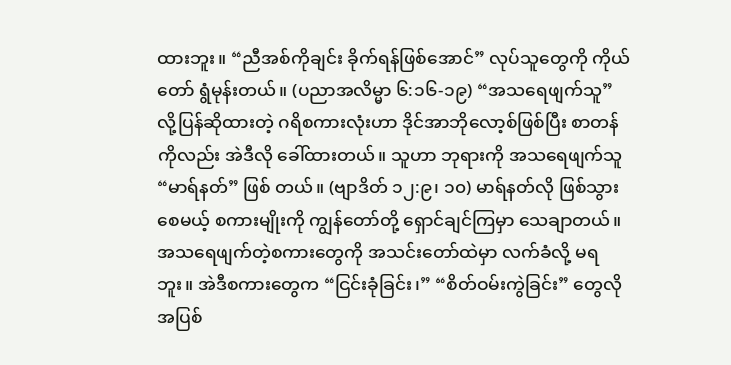ထားဘူး။ “ညီအစ်ကိုချင်း ခိုက်ရန်ဖြစ်အောင်” လုပ်သူတွေကို ကိုယ်တော် ရွံမုန်းတယ်။ (ပညာအလိမ္မာ ၆:၁၆-၁၉) “အသရေဖျက်သူ” လို့ပြန်ဆိုထားတဲ့ ဂရိစကားလုံးဟာ ဒိုင်အာဘိုလော့စ်ဖြစ်ပြီး စာတန်ကိုလည်း အဲဒီလို ခေါ်ထားတယ်။ သူဟာ ဘုရားကို အသရေဖျက်သူ “မာရ်နတ်” ဖြစ် တယ်။ (ဗျာဒိတ် ၁၂:၉၊ ၁၀) မာရ်နတ်လို ဖြစ်သွားစေမယ့် စကားမျိုးကို ကျွန်တော်တို့ ရှောင်ချင်ကြမှာ သေချာတယ်။ အသရေဖျက်တဲ့စကားတွေကို အသင်းတော်ထဲမှာ လက်ခံလို့ မရဘူး။ အဲဒီစကားတွေက “ငြင်းခုံခြင်း၊” “စိတ်ဝမ်းကွဲခြင်း” တွေလို အပြစ်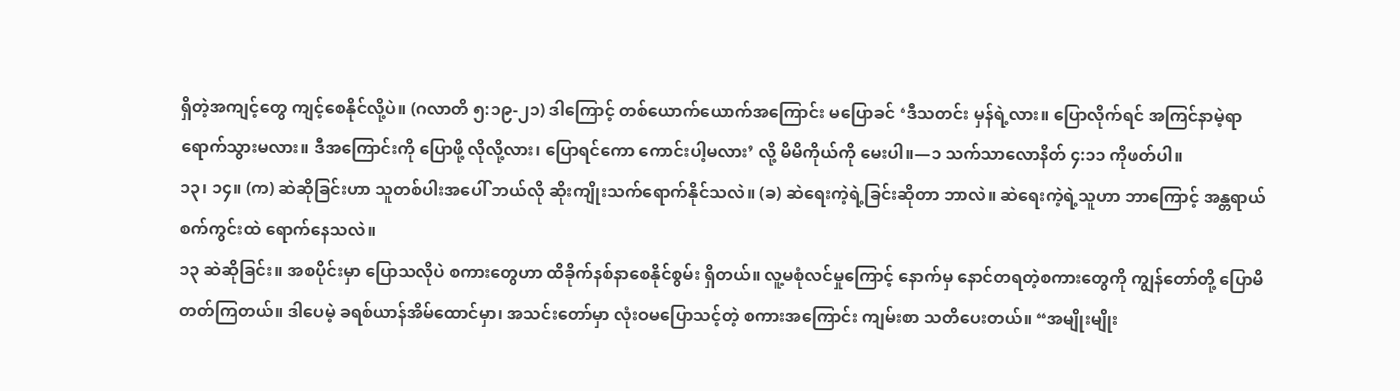ရှိတဲ့အကျင့်တွေ ကျင့်စေနိုင်လို့ပဲ။ (ဂလာတိ ၅:၁၉-၂၁) ဒါကြောင့် တစ်ယောက်ယောက်အကြောင်း မပြောခင် ‘ဒီသတင်း မှန်ရဲ့လား။ ပြောလိုက်ရင် အကြင်နာမဲ့ရာ ရောက်သွားမလား။ ဒီအကြောင်းကို ပြောဖို့ လိုလို့လား၊ ပြောရင်ကော ကောင်းပါ့မလား’ လို့ မိမိကိုယ်ကို မေးပါ။—၁ သက်သာလောနိတ် ၄:၁၁ ကိုဖတ်ပါ။
၁၃၊ ၁၄။ (က) ဆဲဆိုခြင်းဟာ သူတစ်ပါးအပေါ် ဘယ်လို ဆိုးကျိုးသက်ရောက်နိုင်သလဲ။ (ခ) ဆဲရေးကဲ့ရဲ့ခြင်းဆိုတာ ဘာလဲ။ ဆဲရေးကဲ့ရဲ့သူဟာ ဘာကြောင့် အန္တရာယ်စက်ကွင်းထဲ ရောက်နေသလဲ။
၁၃ ဆဲဆိုခြင်း။ အစပိုင်းမှာ ပြောသလိုပဲ စကားတွေဟာ ထိခိုက်နစ်နာစေနိုင်စွမ်း ရှိတယ်။ လူ့မစုံလင်မှုကြောင့် နောက်မှ နောင်တရတဲ့စကားတွေကို ကျွန်တော်တို့ ပြောမိတတ်ကြတယ်။ ဒါပေမဲ့ ခရစ်ယာန်အိမ်ထောင်မှာ၊ အသင်းတော်မှာ လုံးဝမပြောသင့်တဲ့ စကားအကြောင်း ကျမ်းစာ သတိပေးတယ်။ “အမျိုးမျိုး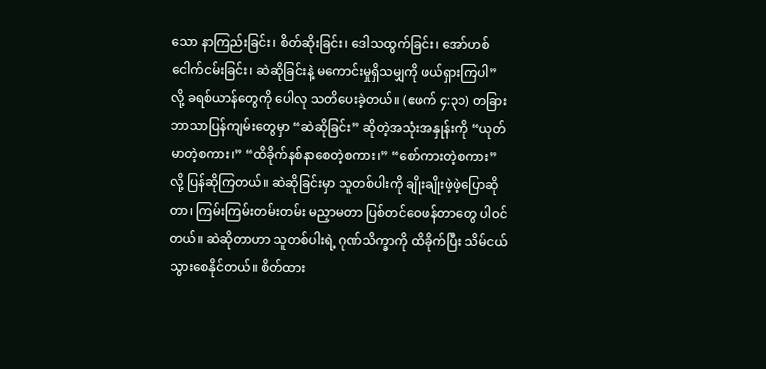သော နာကြည်းခြင်း၊ စိတ်ဆိုးခြင်း၊ ဒေါသထွက်ခြင်း၊ အော်ဟစ်ငေါက်ငမ်းခြင်း၊ ဆဲဆိုခြင်းနဲ့ မကောင်းမှုရှိသမျှကို ဖယ်ရှားကြပါ” လို့ ခရစ်ယာန်တွေကို ပေါလု သတိပေးခဲ့တယ်။ (ဧဖက် ၄:၃၁) တခြားဘာသာပြန်ကျမ်းတွေမှာ “ဆဲဆိုခြင်း” ဆိုတဲ့အသုံးအနှုန်းကို “ယုတ်မာတဲ့စကား၊” “ထိခိုက်နစ်နာစေတဲ့စကား၊” “စော်ကားတဲ့စကား” လို့ ပြန်ဆိုကြတယ်။ ဆဲဆိုခြင်းမှာ သူတစ်ပါးကို ချိုးချိုးဖဲ့ဖဲ့ပြောဆိုတာ၊ ကြမ်းကြမ်းတမ်းတမ်း မညှာမတာ ပြစ်တင်ဝေဖန်တာတွေ ပါဝင်တယ်။ ဆဲဆိုတာဟာ သူတစ်ပါးရဲ့ ဂုဏ်သိက္ခာကို ထိခိုက်ပြီး သိမ်ငယ်သွားစေနိုင်တယ်။ စိတ်ထား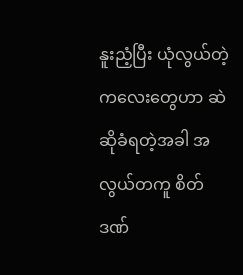နူးညံ့ပြီး ယုံလွယ်တဲ့ ကလေးတွေဟာ ဆဲဆိုခံရတဲ့အခါ အလွယ်တကူ စိတ်ဒဏ်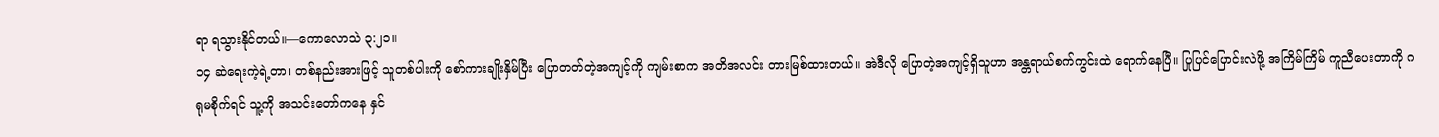ရာ ရသွားနိုင်တယ်။—ကောလောသဲ ၃:၂၁။
၁၄ ဆဲရေးကဲ့ရဲ့တာ၊ တစ်နည်းအားဖြင့် သူတစ်ပါးကို စော်ကားချိုးနှိမ်ပြီး ပြောတတ်တဲ့အကျင့်ကို ကျမ်းစာက အတိအလင်း တားမြစ်ထားတယ်။ အဲဒီလို ပြောတဲ့အကျင့်ရှိသူဟာ အန္တရာယ်စက်ကွင်းထဲ ရောက်နေပြီ။ ပြုပြင်ပြောင်းလဲဖို့ အကြိမ်ကြိမ် ကူညီပေးတာကို ဂရုမစိုက်ရင် သူ့ကို အသင်းတော်ကနေ နှင်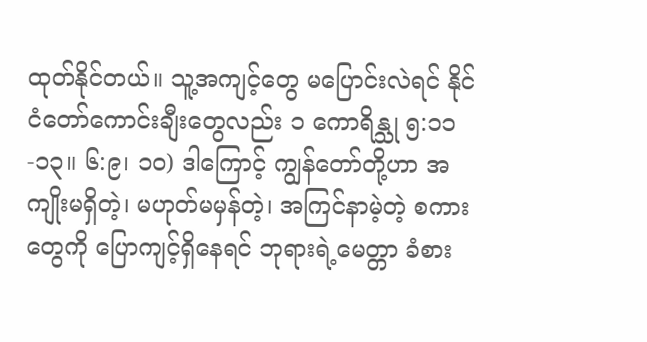ထုတ်နိုင်တယ်။ သူ့အကျင့်တွေ မပြောင်းလဲရင် နိုင်ငံတော်ကောင်းချီးတွေလည်း ၁ ကောရိန္သု ၅:၁၁-၁၃။ ၆:၉၊ ၁၀) ဒါကြောင့် ကျွန်တော်တို့ဟာ အကျိုးမရှိတဲ့၊ မဟုတ်မမှန်တဲ့၊ အကြင်နာမဲ့တဲ့ စကားတွေကို ပြောကျင့်ရှိနေရင် ဘုရားရဲ့မေတ္တာ ခံစား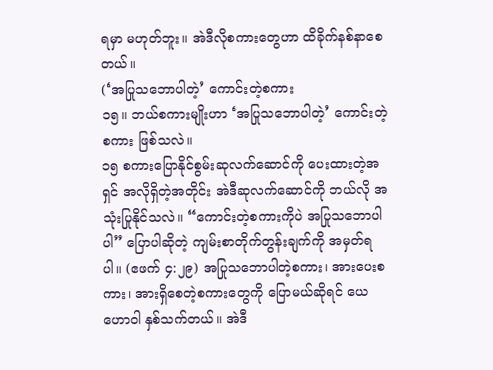ရမှာ မဟုတ်ဘူး။ အဲဒီလိုစကားတွေဟာ ထိခိုက်နစ်နာစေတယ်။
(‘အပြုသဘောပါတဲ့’ ကောင်းတဲ့စကား
၁၅။ ဘယ်စကားမျိုးဟာ ‘အပြုသဘောပါတဲ့’ ကောင်းတဲ့စကား ဖြစ်သလဲ။
၁၅ စကားပြောနိုင်စွမ်းဆုလက်ဆောင်ကို ပေးထားတဲ့အရှင် အလိုရှိတဲ့အတိုင်း အဲဒီဆုလက်ဆောင်ကို ဘယ်လို အသုံးပြုနိုင်သလဲ။ “ကောင်းတဲ့စကားကိုပဲ အပြုသဘောပါပါ” ပြောပါဆိုတဲ့ ကျမ်းစာတိုက်တွန်းချက်ကို အမှတ်ရပါ။ (ဧဖက် ၄:၂၉) အပြုသဘောပါတဲ့စကား၊ အားပေးစကား၊ အားရှိစေတဲ့စကားတွေကို ပြောမယ်ဆိုရင် ယေဟောဝါ နှစ်သက်တယ်။ အဲဒီ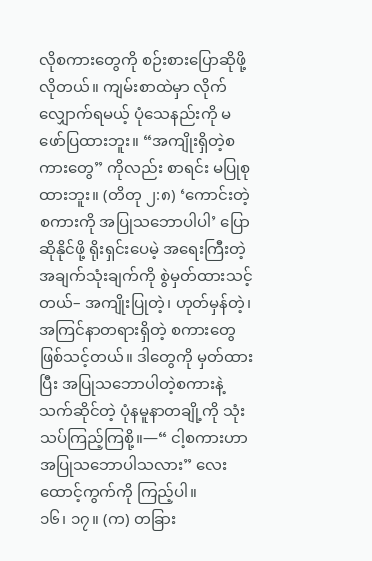လိုစကားတွေကို စဉ်းစားပြောဆိုဖို့ လိုတယ်။ ကျမ်းစာထဲမှာ လိုက်လျှောက်ရမယ့် ပုံသေနည်းကို မဖော်ပြထားဘူး။ “အကျိုးရှိတဲ့စကားတွေ” ကိုလည်း စာရင်း မပြုစုထားဘူး။ (တိတု ၂:၈) ‘ကောင်းတဲ့စကားကို အပြုသဘောပါပါ’ ပြောဆိုနိုင်ဖို့ ရိုးရှင်းပေမဲ့ အရေးကြီးတဲ့ အချက်သုံးချက်ကို စွဲမှတ်ထားသင့်တယ်– အကျိုးပြုတဲ့၊ ဟုတ်မှန်တဲ့၊ အကြင်နာတရားရှိတဲ့ စကားတွေ ဖြစ်သင့်တယ်။ ဒါတွေကို မှတ်ထားပြီး အပြုသဘောပါတဲ့စကားနဲ့ သက်ဆိုင်တဲ့ ပုံနမူနာတချို့ကို သုံးသပ်ကြည့်ကြစို့။—“ ငါ့စကားဟာ အပြုသဘောပါသလား” လေးထောင့်ကွက်ကို ကြည့်ပါ။
၁၆၊ ၁၇။ (က) တခြား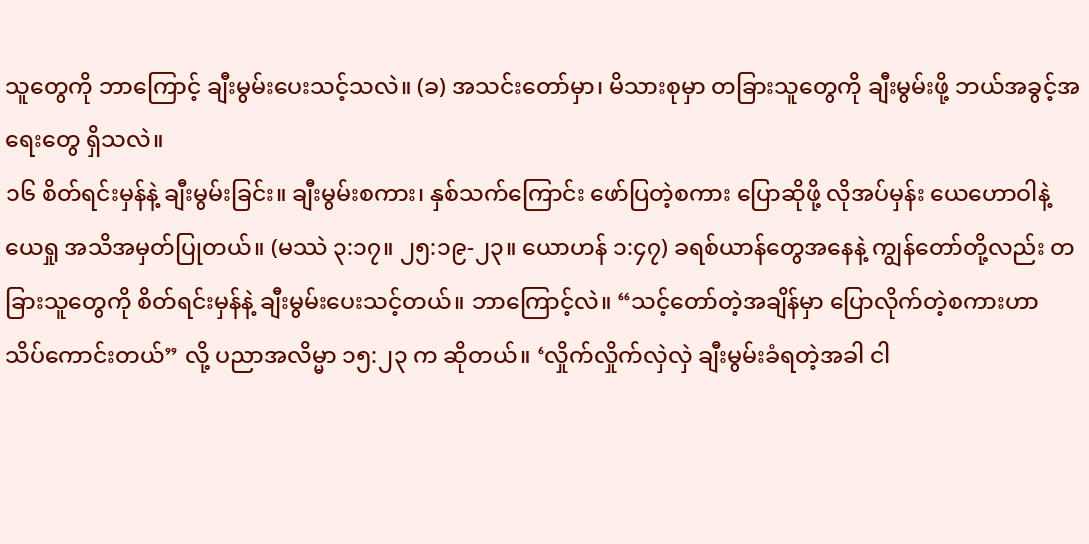သူတွေကို ဘာကြောင့် ချီးမွမ်းပေးသင့်သလဲ။ (ခ) အသင်းတော်မှာ၊ မိသားစုမှာ တခြားသူတွေကို ချီးမွမ်းဖို့ ဘယ်အခွင့်အရေးတွေ ရှိသလဲ။
၁၆ စိတ်ရင်းမှန်နဲ့ ချီးမွမ်းခြင်း။ ချီးမွမ်းစကား၊ နှစ်သက်ကြောင်း ဖော်ပြတဲ့စကား ပြောဆိုဖို့ လိုအပ်မှန်း ယေဟောဝါနဲ့ ယေရှု အသိအမှတ်ပြုတယ်။ (မဿဲ ၃:၁၇။ ၂၅:၁၉-၂၃။ ယောဟန် ၁:၄၇) ခရစ်ယာန်တွေအနေနဲ့ ကျွန်တော်တို့လည်း တခြားသူတွေကို စိတ်ရင်းမှန်နဲ့ ချီးမွမ်းပေးသင့်တယ်။ ဘာကြောင့်လဲ။ “သင့်တော်တဲ့အချိန်မှာ ပြောလိုက်တဲ့စကားဟာ သိပ်ကောင်းတယ်” လို့ ပညာအလိမ္မာ ၁၅:၂၃ က ဆိုတယ်။ ‘လှိုက်လှိုက်လှဲလှဲ ချီးမွမ်းခံရတဲ့အခါ ငါ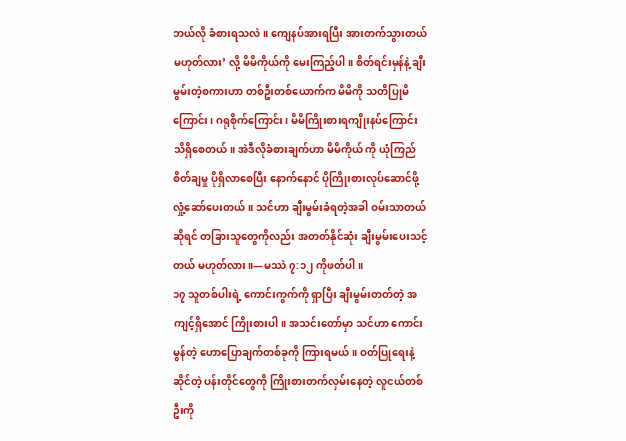ဘယ်လို ခံစားရသလဲ။ ကျေနပ်အားရပြီး အားတက်သွားတယ် မဟုတ်လား’ လို့ မိမိကိုယ်ကို မေးကြည့်ပါ။ စိတ်ရင်းမှန်နဲ့ ချီးမွမ်းတဲ့စကားဟာ တစ်ဦးတစ်ယောက်က မိမိကို သတိပြုမိကြောင်း၊ ဂရုစိုက်ကြောင်း၊ မိမိကြိုးစားရကျိုးနပ်ကြောင်း သိရှိစေတယ်။ အဲဒီလိုခံစားချက်ဟာ မိမိကိုယ် ကို ယုံကြည်စိတ်ချမှု ပိုရှိလာစေပြီး နောက်နောင် ပိုကြိုးစားလုပ်ဆောင်ဖို့ လှုံ့ဆော်ပေးတယ်။ သင်ဟာ ချီးမွမ်းခံရတဲ့အခါ ဝမ်းသာတယ်ဆိုရင် တခြားသူတွေကိုလည်း အတတ်နိုင်ဆုံး ချီးမွမ်းပေးသင့်တယ် မဟုတ်လား။—မဿဲ ၇:၁၂ ကိုဖတ်ပါ။
၁၇ သူတစ်ပါးရဲ့ ကောင်းကွက်ကို ရှာပြီး ချီးမွမ်းတတ်တဲ့ အကျင့်ရှိအောင် ကြိုးစားပါ။ အသင်းတော်မှာ သင်ဟာ ကောင်းမွန်တဲ့ ဟောပြောချက်တစ်ခုကို ကြားရမယ်။ ဝတ်ပြုရေးနဲ့ဆိုင်တဲ့ ပန်းတိုင်တွေကို ကြိုးစားတက်လှမ်းနေတဲ့ လူငယ်တစ်ဦးကို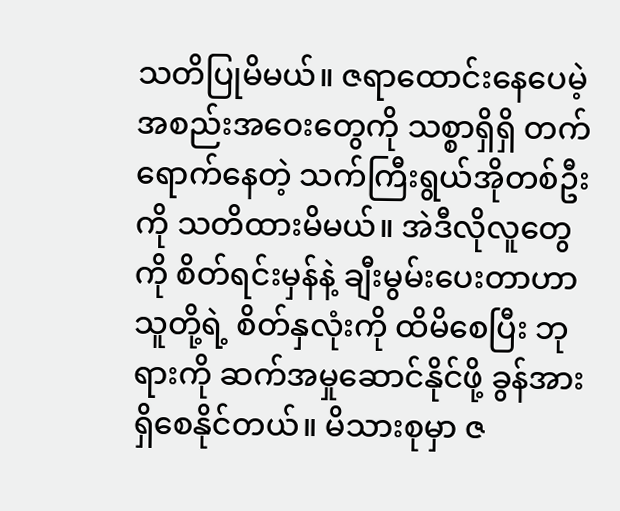သတိပြုမိမယ်။ ဇရာထောင်းနေပေမဲ့ အစည်းအဝေးတွေကို သစ္စာရှိရှိ တက်ရောက်နေတဲ့ သက်ကြီးရွယ်အိုတစ်ဦးကို သတိထားမိမယ်။ အဲဒီလိုလူတွေကို စိတ်ရင်းမှန်နဲ့ ချီးမွမ်းပေးတာဟာ သူတို့ရဲ့ စိတ်နှလုံးကို ထိမိစေပြီး ဘုရားကို ဆက်အမှုဆောင်နိုင်ဖို့ ခွန်အားရှိစေနိုင်တယ်။ မိသားစုမှာ ဇ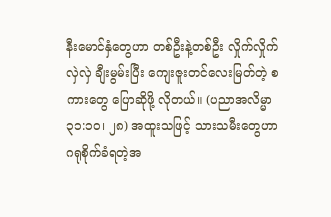နီးမောင်နှံတွေဟာ တစ်ဦးနဲ့တစ်ဦး လှိုက်လှိုက်လှဲလှဲ ချီးမွမ်းပြီး ကျေးဇူးတင်လေးမြတ်တဲ့ စကားတွေ ပြောဆိုဖို့ လိုတယ်။ (ပညာအလိမ္မာ ၃၁:၁၀၊ ၂၈) အထူးသဖြင့် သားသမီးတွေဟာ ဂရုစိုက်ခံရတဲ့အ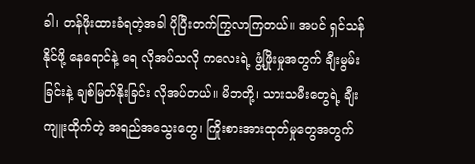ခါ၊ တန်ဖိုးထားခံရတဲ့အခါ ပိုပြီးတက်ကြွလာကြတယ်။ အပင် ရှင်သန်နိုင်ဖို့ နေရောင်နဲ့ ရေ လိုအပ်သလို ကလေးရဲ့ ဖွံ့ဖြိုးမှုအတွက် ချီးမွမ်းခြင်းနဲ့ ချစ်မြတ်နိုးခြင်း လိုအပ်တယ်။ မိဘတို့၊ သားသမီးတွေရဲ့ ချီးကျူးထိုက်တဲ့ အရည်အသွေးတွေ၊ ကြိုးစားအားထုတ်မှုတွေအတွက်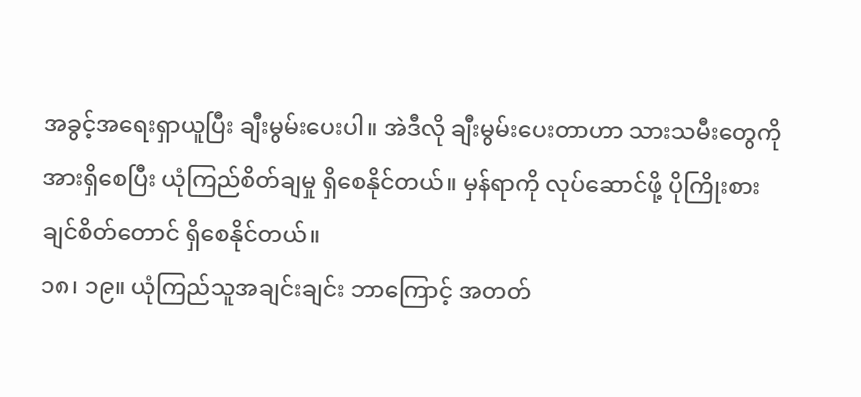အခွင့်အရေးရှာယူပြီး ချီးမွမ်းပေးပါ။ အဲဒီလို ချီးမွမ်းပေးတာဟာ သားသမီးတွေကို အားရှိစေပြီး ယုံကြည်စိတ်ချမှု ရှိစေနိုင်တယ်။ မှန်ရာကို လုပ်ဆောင်ဖို့ ပိုကြိုးစားချင်စိတ်တောင် ရှိစေနိုင်တယ်။
၁၈၊ ၁၉။ ယုံကြည်သူအချင်းချင်း ဘာကြောင့် အတတ်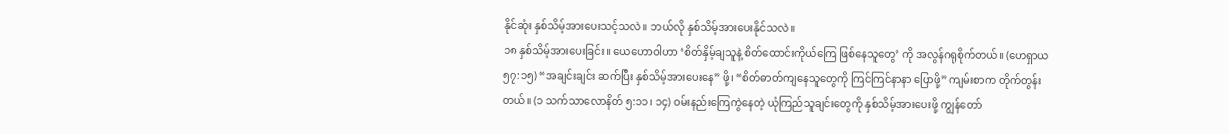နိုင်ဆုံး နှစ်သိမ့်အားပေးသင့်သလဲ။ ဘယ်လို နှစ်သိမ့်အားပေးနိုင်သလဲ။
၁၈ နှစ်သိမ့်အားပေးခြင်း။ ယေဟောဝါဟာ ‘စိတ်နှိမ့်ချသူနဲ့ စိတ်ထောင်းကိုယ်ကြေ ဖြစ်နေသူတွေ’ ကို အလွန်ဂရုစိုက်တယ်။ (ဟေရှာယ ၅၇:၁၅) “အချင်းချင်း ဆက်ပြီး နှစ်သိမ့်အားပေးနေ” ဖို့၊ “စိတ်ဓာတ်ကျနေသူတွေကို ကြင်ကြင်နာနာ ပြောဖို့” ကျမ်းစာက တိုက်တွန်းတယ်။ (၁ သက်သာလောနိတ် ၅:၁၁၊ ၁၄) ဝမ်းနည်းကြေကွဲနေတဲ့ ယုံကြည်သူချင်းတွေကို နှစ်သိမ့်အားပေးဖို့ ကျွန်တော်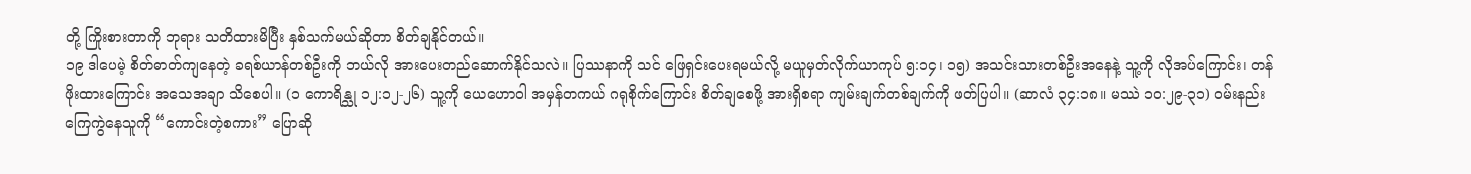တို့ ကြိုးစားတာကို ဘုရား သတိထားမိပြီး နှစ်သက်မယ်ဆိုတာ စိတ်ချနိုင်တယ်။
၁၉ ဒါပေမဲ့ စိတ်ဓာတ်ကျနေတဲ့ ခရစ်ယာန်တစ်ဦးကို ဘယ်လို အားပေးတည်ဆောက်နိုင်သလဲ။ ပြဿနာကို သင် ဖြေရှင်းပေးရမယ်လို့ မယူမှတ်လိုက်ယာကုပ် ၅:၁၄၊ ၁၅) အသင်းသားတစ်ဦးအနေနဲ့ သူ့ကို လိုအပ်ကြောင်း၊ တန်ဖိုးထားကြောင်း အသေအချာ သိစေပါ။ (၁ ကောရိန္သု ၁၂:၁၂-၂၆) သူ့ကို ယေဟောဝါ အမှန်တကယ် ဂရုစိုက်ကြောင်း စိတ်ချစေဖို့ အားရှိစရာ ကျမ်းချက်တစ်ချက်ကို ဖတ်ပြပါ။ (ဆာလံ ၃၄:၁၈။ မဿဲ ၁၀:၂၉-၃၁) ဝမ်းနည်းကြေကွဲနေသူကို “ကောင်းတဲ့စကား” ပြောဆို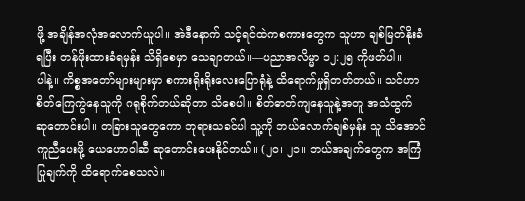ဖို့ အချိန်အလုံအလောက်ယူပါ။ အဲဒီနောက် သင့်ရင်ထဲကစကားတွေက သူဟာ ချစ်မြတ်နိုးခံရပြီး တန်ဖိုးထားခံရမှန်း သိရှိစေမှာ သေချာတယ်။—ပညာအလိမ္မာ ၁၂:၂၅ ကိုဖတ်ပါ။
ပါနဲ့။ ကိစ္စအတော်များများမှာ စကားရိုးရိုးလေးပြောရုံနဲ့ ထိရောက်မှုရှိတတ်တယ်။ သင်ဟာ စိတ်ကြေကွဲနေသူကို ဂရုစိုက်တယ်ဆိုတာ သိစေပါ။ စိတ်ဓာတ်ကျနေသူနဲ့အတူ အသံထွက် ဆုတောင်းပါ။ တခြားသူတွေကော ဘုရားသခင်ပါ သူ့ကို ဘယ်လောက်ချစ်မှန်း သူ သိအောင်ကူညီပေးဖို့ ယေဟောဝါဆီ ဆုတောင်းပေးနိုင်တယ်။ (၂၀၊ ၂၁။ ဘယ်အချက်တွေက အကြံပြုချက်ကို ထိရောက်စေသလဲ။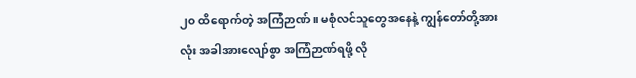၂၀ ထိရောက်တဲ့ အကြံဉာဏ်။ မစုံလင်သူတွေအနေနဲ့ ကျွန်တော်တို့အားလုံး အခါအားလျော်စွာ အကြံဉာဏ်ရဖို့ လို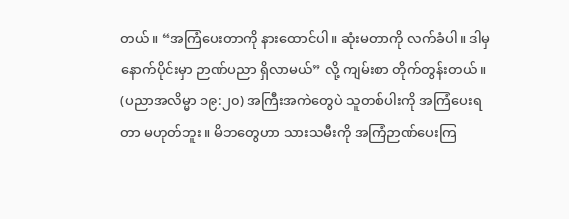တယ်။ “အကြံပေးတာကို နားထောင်ပါ။ ဆုံးမတာကို လက်ခံပါ။ ဒါမှ နောက်ပိုင်းမှာ ဉာဏ်ပညာ ရှိလာမယ်” လို့ ကျမ်းစာ တိုက်တွန်းတယ်။ (ပညာအလိမ္မာ ၁၉:၂၀) အကြီးအကဲတွေပဲ သူတစ်ပါးကို အကြံပေးရတာ မဟုတ်ဘူး။ မိဘတွေဟာ သားသမီးကို အကြံဉာဏ်ပေးကြ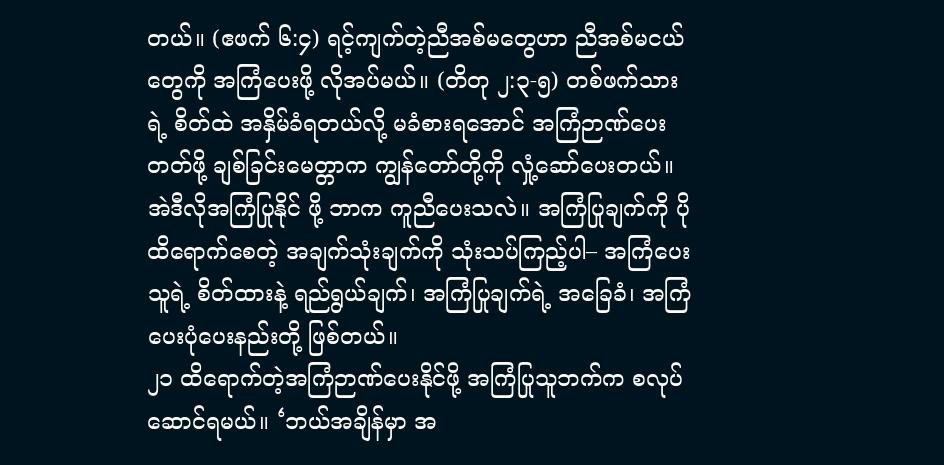တယ်။ (ဧဖက် ၆:၄) ရင့်ကျက်တဲ့ညီအစ်မတွေဟာ ညီအစ်မငယ်တွေကို အကြံပေးဖို့ လိုအပ်မယ်။ (တိတု ၂:၃-၅) တစ်ဖက်သားရဲ့ စိတ်ထဲ အနှိမ်ခံရတယ်လို့ မခံစားရအောင် အကြံဉာဏ်ပေးတတ်ဖို့ ချစ်ခြင်းမေတ္တာက ကျွန်တော်တို့ကို လှုံ့ဆော်ပေးတယ်။ အဲဒီလိုအကြံပြုနိုင် ဖို့ ဘာက ကူညီပေးသလဲ။ အကြံပြုချက်ကို ပိုထိရောက်စေတဲ့ အချက်သုံးချက်ကို သုံးသပ်ကြည့်ပါ– အကြံပေးသူရဲ့ စိတ်ထားနဲ့ ရည်ရွယ်ချက်၊ အကြံပြုချက်ရဲ့ အခြေခံ၊ အကြံပေးပုံပေးနည်းတို့ ဖြစ်တယ်။
၂၁ ထိရောက်တဲ့အကြံဉာဏ်ပေးနိုင်ဖို့ အကြံပြုသူဘက်က စလုပ်ဆောင်ရမယ်။ ‘ဘယ်အချိန်မှာ အ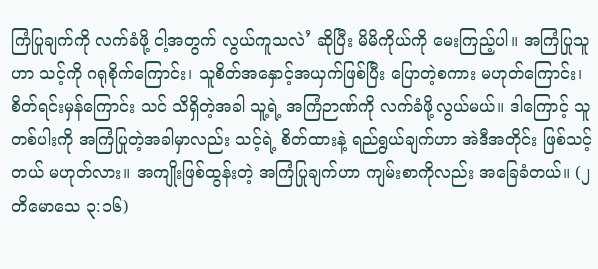ကြံပြုချက်ကို လက်ခံဖို့ ငါ့အတွက် လွယ်ကူသလဲ’ ဆိုပြီး မိမိကိုယ်ကို မေးကြည့်ပါ။ အကြံပြုသူဟာ သင့်ကို ဂရုစိုက်ကြောင်း၊ သူစိတ်အနှောင့်အယှက်ဖြစ်ပြီး ပြောတဲ့စကား မဟုတ်ကြောင်း၊ စိတ်ရင်းမှန်ကြောင်း သင် သိရှိတဲ့အခါ သူ့ရဲ့ အကြံဉာဏ်ကို လက်ခံဖို့လွယ်မယ်။ ဒါကြောင့် သူတစ်ပါးကို အကြံပြုတဲ့အခါမှာလည်း သင့်ရဲ့ စိတ်ထားနဲ့ ရည်ရွယ်ချက်ဟာ အဲဒီအတိုင်း ဖြစ်သင့်တယ် မဟုတ်လား။ အကျိုးဖြစ်ထွန်းတဲ့ အကြံပြုချက်ဟာ ကျမ်းစာကိုလည်း အခြေခံတယ်။ (၂ တိမောသေ ၃:၁၆)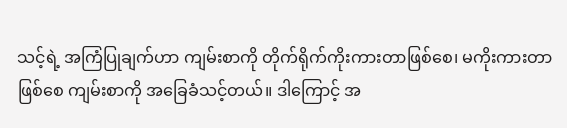သင့်ရဲ့ အကြံပြုချက်ဟာ ကျမ်းစာကို တိုက်ရိုက်ကိုးကားတာဖြစ်စေ၊ မကိုးကားတာဖြစ်စေ ကျမ်းစာကို အခြေခံသင့်တယ်။ ဒါကြောင့် အ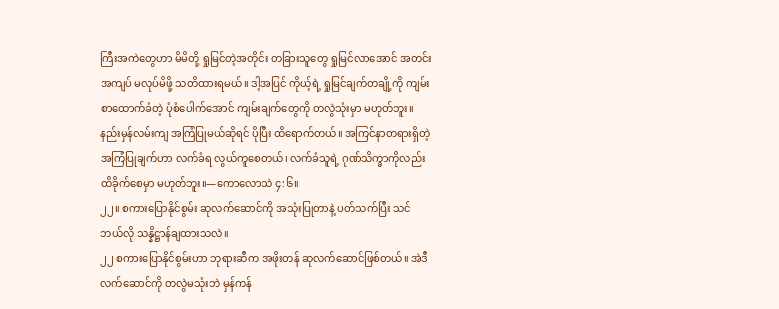ကြီးအကဲတွေဟာ မိမိတို့ ရှုမြင်တဲ့အတိုင်း တခြားသူတွေ ရှုမြင်လာအောင် အတင်းအကျပ် မလုပ်မိဖို့ သတိထားရမယ်။ ဒါ့အပြင် ကိုယ့်ရဲ့ ရှုမြင်ချက်တချို့ကို ကျမ်းစာထောက်ခံတဲ့ ပုံစံပေါက်အောင် ကျမ်းချက်တွေကို တလွဲသုံးမှာ မဟုတ်ဘူး။ နည်းမှန်လမ်းကျ အကြံပြုမယ်ဆိုရင် ပိုပြီး ထိရောက်တယ်။ အကြင်နာတရားရှိတဲ့ အကြံပြုချက်ဟာ လက်ခံရ လွယ်ကူစေတယ်၊ လက်ခံသူရဲ့ ဂုဏ်သိက္ခာကိုလည်း ထိခိုက်စေမှာ မဟုတ်ဘူး။—ကောလောသဲ ၄:၆။
၂၂။ စကားပြောနိုင်စွမ်း ဆုလက်ဆောင်ကို အသုံးပြုတာနဲ့ ပတ်သက်ပြီး သင် ဘယ်လို သန္နိဋ္ဌာန်ချထားသလဲ။
၂၂ စကားပြောနိုင်စွမ်းဟာ ဘုရားဆီက အဖိုးတန် ဆုလက်ဆောင်ဖြစ်တယ်။ အဲဒီလက်ဆောင်ကို တလွဲမသုံးဘဲ မှန်ကန်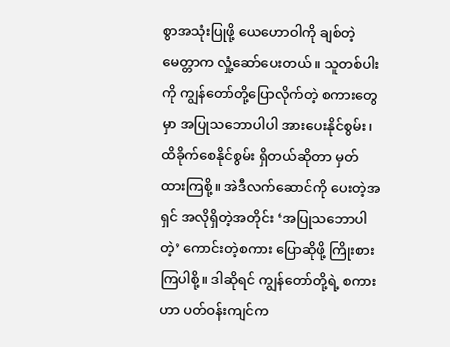စွာအသုံးပြုဖို့ ယေဟောဝါကို ချစ်တဲ့မေတ္တာက လှုံ့ဆော်ပေးတယ်။ သူတစ်ပါးကို ကျွန်တော်တို့ပြောလိုက်တဲ့ စကားတွေမှာ အပြုသဘောပါပါ အားပေးနိုင်စွမ်း၊ ထိခိုက်စေနိုင်စွမ်း ရှိတယ်ဆိုတာ မှတ်ထားကြစို့။ အဲဒီလက်ဆောင်ကို ပေးတဲ့အရှင် အလိုရှိတဲ့အတိုင်း ‘အပြုသဘောပါတဲ့’ ကောင်းတဲ့စကား ပြောဆိုဖို့ ကြိုးစားကြပါစို့။ ဒါဆိုရင် ကျွန်တော်တို့ရဲ့ စကားဟာ ပတ်ဝန်းကျင်က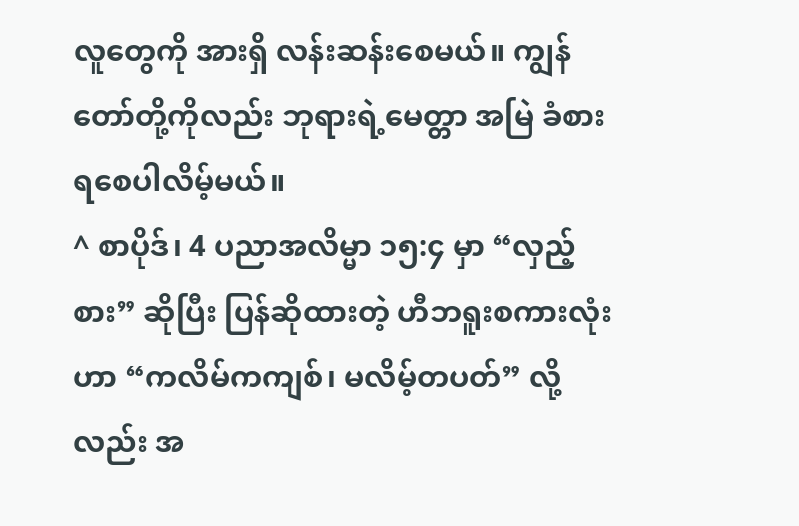လူတွေကို အားရှိ လန်းဆန်းစေမယ်။ ကျွန်တော်တို့ကိုလည်း ဘုရားရဲ့မေတ္တာ အမြဲ ခံစားရစေပါလိမ့်မယ်။
^ စာပိုဒ်၊ 4 ပညာအလိမ္မာ ၁၅:၄ မှာ “လှည့်စား” ဆိုပြီး ပြန်ဆိုထားတဲ့ ဟီဘရူးစကားလုံးဟာ “ကလိမ်ကကျစ်၊ မလိမ့်တပတ်” လို့လည်း အ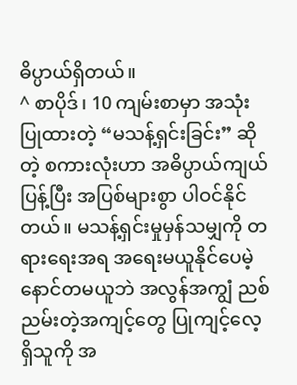ဓိပ္ပာယ်ရှိတယ်။
^ စာပိုဒ်၊ 10 ကျမ်းစာမှာ အသုံးပြုထားတဲ့ “မသန့်ရှင်းခြင်း” ဆိုတဲ့ စကားလုံးဟာ အဓိပ္ပာယ်ကျယ်ပြန့်ပြီး အပြစ်များစွာ ပါဝင်နိုင်တယ်။ မသန့်ရှင်းမှုမှန်သမျှကို တရားရေးအရ အရေးမယူနိုင်ပေမဲ့ နောင်တမယူဘဲ အလွန်အကျွံ ညစ်ညမ်းတဲ့အကျင့်တွေ ပြုကျင့်လေ့ရှိသူကို အ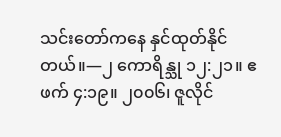သင်းတော်ကနေ နှင်ထုတ်နိုင်တယ်။—၂ ကောရိန္သု ၁၂:၂၁။ ဧဖက် ၄:၁၉။ ၂၀၀၆၊ ဇူလိုင်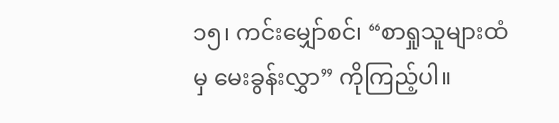၁၅၊ ကင်းမျှော်စင်၊ “စာရှုသူများထံမှ မေးခွန်းလွှာ” ကိုကြည့်ပါ။